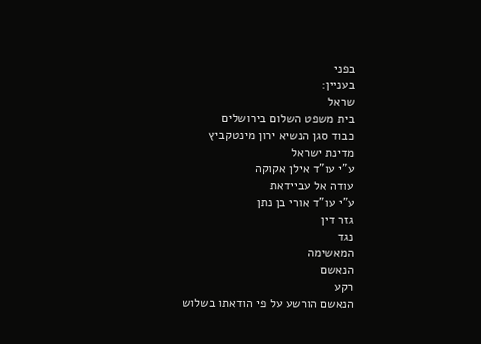בפני
בעניין:
שראל
בית משפט השלום בירושלים
כבוד סגן הנשיא ירון מינטקביץ
מדינת ישראל
ע"י עו"ד אילן אקוקה
עודה אל עביידאת
ע"י עו"ד אורי בן נתן
גזר דין
נגד
המאשימה
הנאשם
רקע
הנאשם הורשע על פי הודאתו בשלוש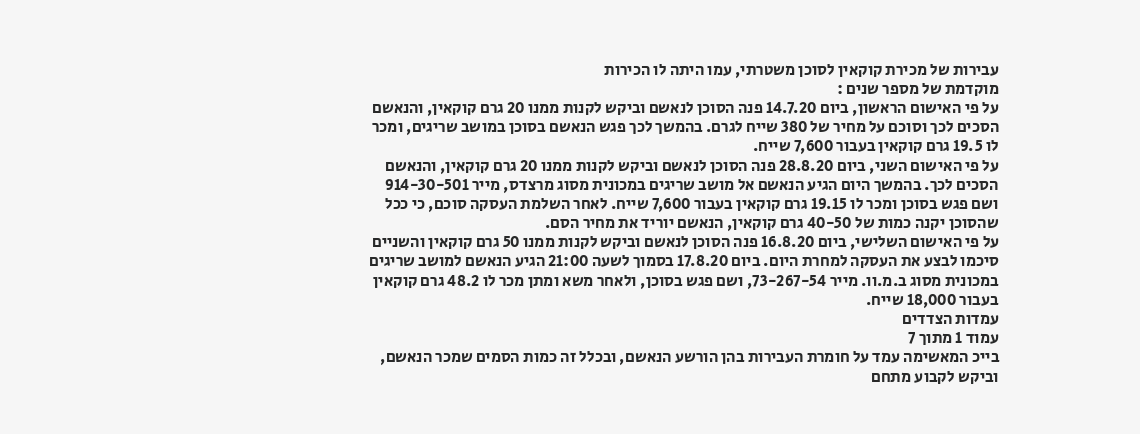עבירות של מכירת קוקאין לסוכן משטרתי, עמו היתה לו הכירות
מוקדמת של מספר שנים :
על פי האישום הראשון, ביום 14.7.20 פנה הסוכן לנאשם וביקש לקנות ממנו 20 גרם קוקאין, והנאשם
הסכים לכך וסוכם על מחיר של 380 שייח לגרם. בהמשך לכך פגש הנאשם בסוכן במושב שריגים, ומכר
לו 19.5 גרם קוקאין בעבור 7,600 שייח.
על פי האישום השני, ביום 28.8.20 פנה הסוכן לנאשם וביקש לקנות ממנו 20 גרם קוקאין, והנאשם
הסכים לכך. בהמשך היום הגיע הנאשם אל מושב שריגים במכונית מסוג מרצדס, מייר 914-30-501
ושם פגש בסוכן ומכר לו 19.15 גרם קוקאין בעבור 7,600 שייח. לאחר השלמת העסקה סוכם, כי ככל
שהסוכן יקנה כמות של 40-50 גרם קוקאין, הנאשם יוריד את מחיר הסם.
על פי האישום השלישי, ביום 16.8.20 פנה הסוכן לנאשם וביקש לקנות ממנו 50 גרם קוקאין והשניים
סיכמו לבצע את העסקה למחרת היום. ביום 17.8.20 בסמוך לשעה 21:00 הגיע הנאשם למושב שריגים
במכונית מסוג ב.מ.וו. מייר 73-267-54, ושם פגש בסוכן, ולאחר משא ומתן מכר לו 48.2 גרם קוקאין
בעבור 18,000 שייח.
עמדות הצדדים
עמוד 1 מתוך 7
בייכ המאשימה עמד על חומרת העבירות בהן הורשע הנאשם, ובכלל זה כמות הסמים שמכר הנאשם,
וביקש לקבוע מתחם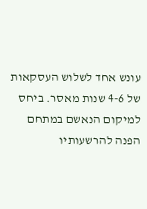עונש אחד לשלוש העסקאות של 4-6 שנות מאסר. ביחס למיקום הנאשם במתחם
הפנה להרשעותיו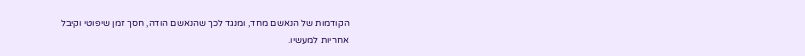הקודמות של הנאשם מחד, ומנגד לכך שהנאשם הודה, חסך זמן שיפוטי וקיבל
אחריות למעשיו.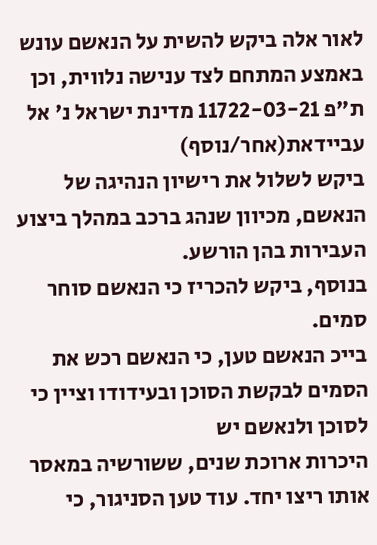לאור אלה ביקש להשית על הנאשם עונש באמצע המתחם לצד ענישה נלווית, וכן
ת"פ 11722-03-21 מדינת ישראל נ' אל
עביידאת(אחר/נוסף)
ביקש לשלול את רישיון הנהיגה של הנאשם, מכיוון שנהג ברכב במהלך ביצוע העבירות בהן הורשע.
בנוסף, ביקש להכריז כי הנאשם סוחר סמים.
בייכ הנאשם טען, כי הנאשם רכש את הסמים לבקשת הסוכן ובעידודו וציין כי לסוכן ולנאשם יש
היכרות ארוכת שנים, ששורשיה במאסר אותו ריצו יחד. עוד טען הסניגור, כי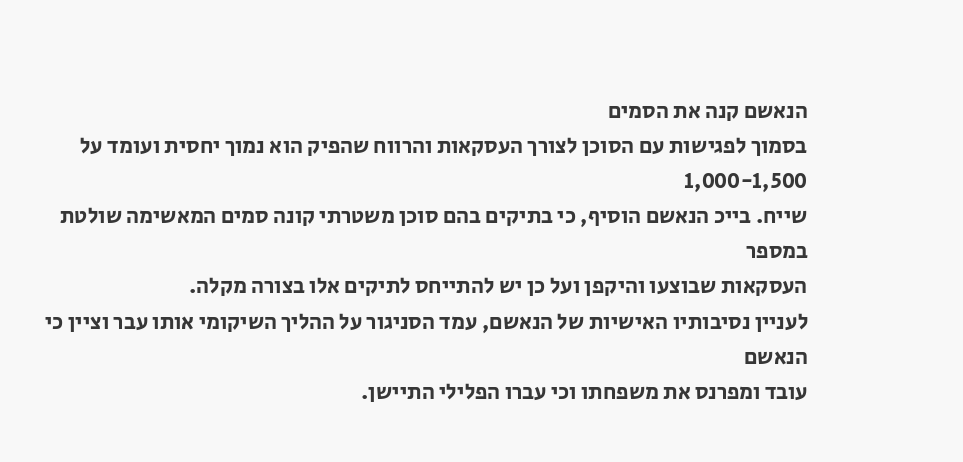הנאשם קנה את הסמים
בסמוך לפגישות עם הסוכן לצורך העסקאות והרווח שהפיק הוא נמוך יחסית ועומד על 1,000-1,500
שייח. בייכ הנאשם הוסיף, כי בתיקים בהם סוכן משטרתי קונה סמים המאשימה שולטת במספר
העסקאות שבוצעו והיקפן ועל כן יש להתייחס לתיקים אלו בצורה מקלה.
לעניין נסיבותיו האישיות של הנאשם, עמד הסניגור על ההליך השיקומי אותו עבר וציין כי הנאשם
עובד ומפרנס את משפחתו וכי עברו הפלילי התיישן.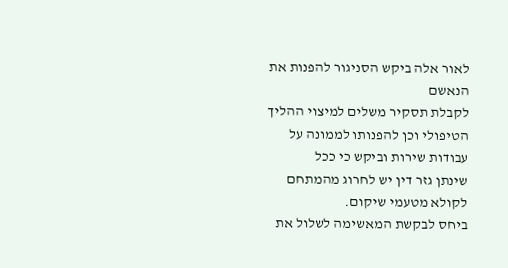לאור אלה ביקש הסניגור להפנות את הנאשם
לקבלת תסקיר משלים למיצוי ההליך הטיפולי וכן להפנותו לממונה על עבודות שירות וביקש כי ככל
שינתן גזר דין יש לחרוג מהמתחם לקולא מטעמי שיקום.
ביחס לבקשת המאשימה לשלול את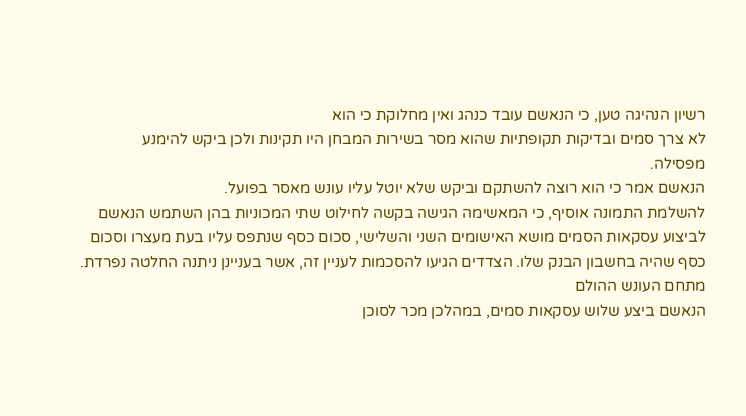רשיון הנהיגה טען, כי הנאשם עובד כנהג ואין מחלוקת כי הוא
לא צרך סמים ובדיקות תקופתיות שהוא מסר בשירות המבחן היו תקינות ולכן ביקש להימנע
מפסילה.
הנאשם אמר כי הוא רוצה להשתקם וביקש שלא יוטל עליו עונש מאסר בפועל.
להשלמת התמונה אוסיף, כי המאשימה הגישה בקשה לחילוט שתי המכוניות בהן השתמש הנאשם
לביצוע עסקאות הסמים מושא האישומים השני והשלישי, סכום כסף שנתפס עליו בעת מעצרו וסכום
כסף שהיה בחשבון הבנק שלו. הצדדים הגיעו להסכמות לעניין זה, אשר בעניינן ניתנה החלטה נפרדת.
מתחם העונש ההולם
הנאשם ביצע שלוש עסקאות סמים, במהלכן מכר לסוכן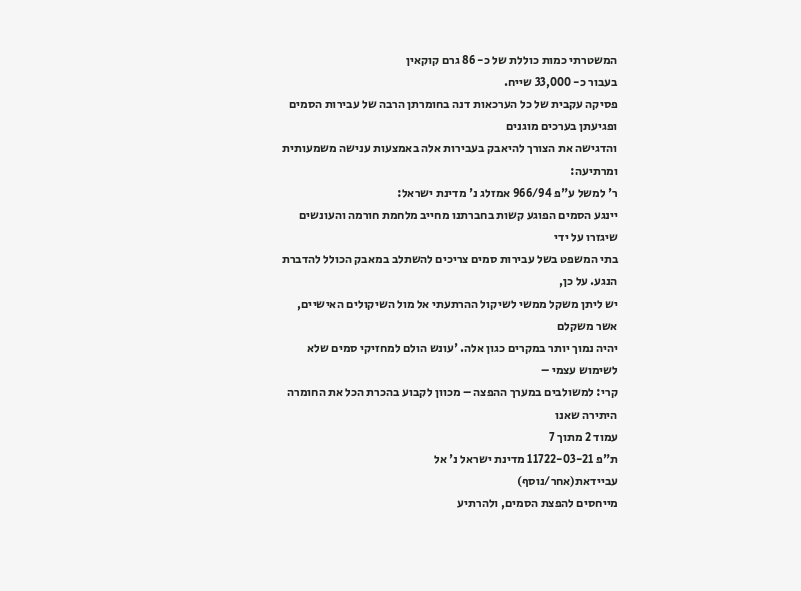המשטרתי כמות כוללת של כ- 86 גרם קוקאין
בעבור כ- 33,000 שייח.
פסיקה עקבית של כל הערכאות דנה בחומרתן הרבה של עבירות הסמים ופגיעתן בערכים מוגנים
והדגישה את הצורך להיאבק בעבירות אלה באמצעות ענישה משמעותית ומרתיעה:
ר' למשל ע"פ 966/94 אמזלג נ' מדינת ישראל:
יינגע הסמים הפוגע קשות בחברתנו מחייב מלחמת חורמה והעונשים שיגזרו על ידי
בתי המשפט בשל עבירות סמים צריכים להשתלב במאבק הכולל להדברת הנגע. על כן,
יש ליתן משקל ממשי לשיקול ההרתעתי אל מול השיקולים האישיים, אשר משקלם
יהיה נמוך יותר במקרים כגון אלה. 'עונש הולם למחזיקי סמים שלא לשימוש עצמי –
קרי: למשולבים במערך ההפצה – מכוון לקבוע בהכרת הכל את החומרה היתירה שאנו
עמוד 2 מתוך 7
ת"פ 11722-03-21 מדינת ישראל נ' אל
עביידאת(אחר/נוסף)
מייחסים להפצת הסמים, ולהרתיע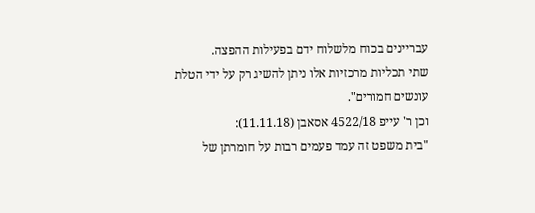עבריינים בכוח מלשלוח ידם בפעילות ההפצה.
שתי תכליות מרכזיות אלו ניתן להשיג רק על ידי הטלת עונשים חמורים".
וכן ר' עייפ 4522/18 אסאבן (11.11.18):
"בית משפט זה עמד פעמים רבות על חומרתן של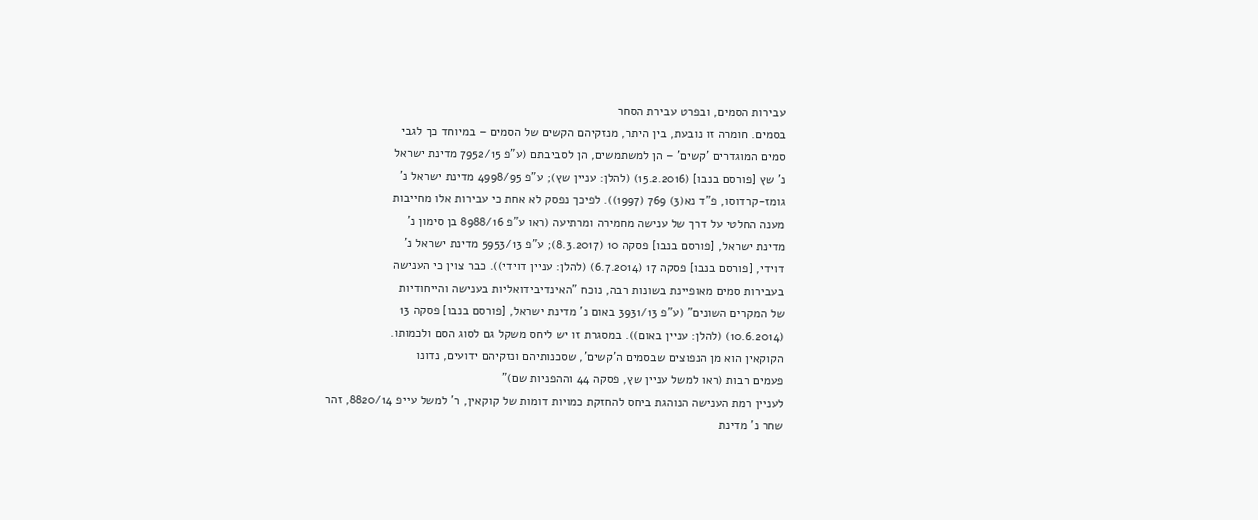עבירות הסמים, ובפרט עבירת הסחר
בסמים. חומרה זו נובעת, בין היתר, מנזקיהם הקשים של הסמים – במיוחד כך לגבי
סמים המוגדרים 'קשים' – הן למשתמשים, הן לסביבתם (ע"פ 7952/15 מדינת ישראל
נ' שץ [פורסם בנבו] (15.2.2016) (להלן: עניין שץ); ע"פ 4998/95 מדינת ישראל נ'
גומז-קרדוסו, פ"ד נא(3) 769 (1997)). לפיכך נפסק לא אחת כי עבירות אלו מחייבות
מענה החלטי על דרך של ענישה מחמירה ומרתיעה (ראו ע"פ 8988/16 בן סימון נ'
מדינת ישראל, [פורסם בנבו] פסקה 10 (8.3.2017); ע"פ 5953/13 מדינת ישראל נ'
דוידי, [פורסם בנבו] פסקה 17 (6.7.2014) (להלן: עניין דוידי)). כבר צוין כי הענישה
בעבירות סמים מאופיינת בשונות רבה, נוכח "האינדיבידואליות בענישה והייחודיות
של המקרים השונים" (ע"פ 3931/13 באום נ' מדינת ישראל, [פורסם בנבו] פסקה 13
(10.6.2014) (להלן: עניין באום)). במסגרת זו יש ליחס משקל גם לסוג הסם ולכמותו.
הקוקאין הוא מן הנפוצים שבסמים ה'קשים', שסכנותיהם ונזקיהם ידועים, נדונו
פעמים רבות (ראו למשל עניין שץ, פסקה 44 וההפניות שם)"
לעניין רמת הענישה הנוהגת ביחס להחזקת כמויות דומות של קוקאין, ר' למשל עייפ 8820/14, זהר
שחר נ' מדינת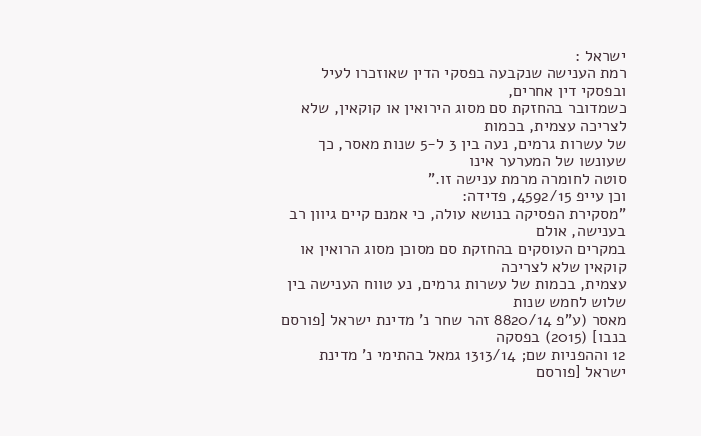ישראל :
רמת הענישה שנקבעה בפסקי הדין שאוזכרו לעיל ובפסקי דין אחרים,
כשמדובר בהחזקת סם מסוג הירואין או קוקאין, שלא לצריכה עצמית, בכמות
של עשרות גרמים, נעה בין 3 ל-5 שנות מאסר, כך שעונשו של המערער אינו
סוטה לחומרה מרמת ענישה זו."
וכן עייפ 4592/15, פדידה:
"מסקירת הפסיקה בנושא עולה, כי אמנם קיים גיוון רב בענישה, אולם
במקרים העוסקים בהחזקת סם מסוכן מסוג הרואין או קוקאין שלא לצריכה
עצמית, בכמות של עשרות גרמים, נע טווח הענישה בין שלוש לחמש שנות
מאסר (ע"פ 8820/14 זהר שחר נ' מדינת ישראל [פורסם בנבו] (2015) בפסקה
12 וההפניות שם; 1313/14 גמאל בהתימי נ' מדינת ישראל [פורסם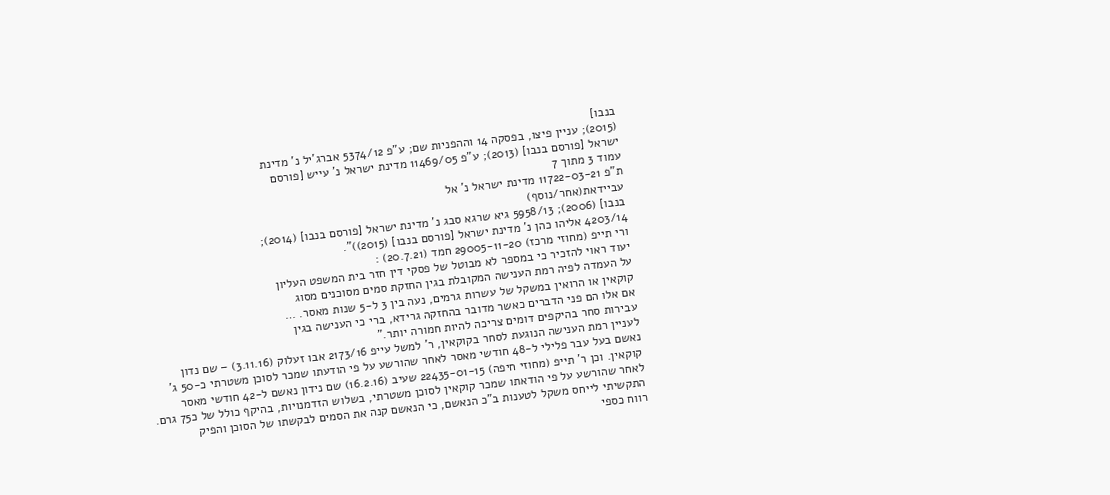בנבו]
(2015); עניין פיצו, בפסקה 14 וההפניות שם; ע"פ 5374/12 אברג'יל נ' מדינת
ישראל [פורסם בנבו] (2013); ע"פ 11469/05 מדינת ישראל נ' עייש [פורסם
עמוד 3 מתוך 7
ת"פ 11722-03-21 מדינת ישראל נ' אל
עביידאת(אחר/נוסף)
בנבו] (2006); 5958/13 גיא שרגא סבג נ' מדינת ישראל [פורסם בנבו] (2014);
4203/14 אליהו כהן נ' מדינת ישראל [פורסם בנבו] (2015))".
ורי תייפ (מחוזי מרכז) 29005-11-20 חמד (20.7.21) :
יעוד ראוי להזכיר כי במספר לא מבוטל של פסקי דין חזר בית המשפט העליון
על העמדה לפיה רמת הענישה המקובלת בגין החזקת סמים מסוכנים מסוג
קוקאין או הרואין במשקל של עשרות גרמים, נעה בין 3 ל-5 שנות מאסר. …
אם אלו הם פני הדברים כאשר מדובר בהחזקה גרידא, ברי כי הענישה בגין
עבירות סחר בהיקפים דומים צריכה להיות חמורה יותר."
לעניין רמת הענישה הנוגעת לסחר בקוקאין, ר' למשל עייפ 2173/16 אבו זעלוק (3.11.16) – שם נדון
נאשם בעל עבר פלילי ל-48 חודשי מאסר לאחר שהורשע על פי הודעתו שמכר לסוכן משטרתי כ-50 ג'
קוקאין. וכן ר' תייפ (מחוזי חיפה) 22435-01-15 שעיב (16.2.16) שם נידון נאשם ל-42 חודשי מאסר
לאחר שהורשע על פי הודאתו שמכר קוקאין לסוכן משטרתי, בשלוש הזדמנויות, בהיקף כולל של כ75 גרם.
התקשיתי לייחס משקל לטענות ב"כ הנאשם, כי הנאשם קנה את הסמים לבקשתו של הסוכן והפיק
רווח כספי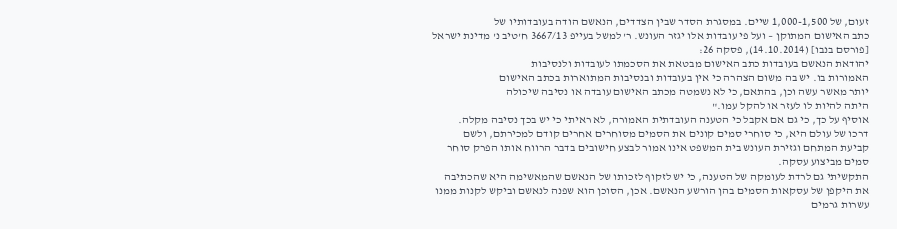זעום, של 1,000-1,500 שיים. במסגרת הסדר שבין הצדדים, הנאשם הודה בעובדותיו של
כתב האישום המתוקן – ועל פי עובדות אלו יגזר העונש. ר' למשל בעייפ 3667/13 ח'טיב נ' מדינת ישראל
[פורסם בנבו] (14.10.2014), פסקה 26:
יהודאת הנאשם בעובדות כתב האישום מבטאת את הסכמתו לעובדות ולנסיבות
האמורות בו. יש בה משום הצהרה כי אין בעובדות ובנסיבות המתוארות בכתב האישום
יותר מאשר עשה וכן, בהתאם, כי לא נשמטה מכתב האישום עובדה או נסיבה שיכולה
היתה להיות לו לעזר או להקל עמו."
אוסיף על כך, כי גם אם אקבל כי הטענה העובדתית האמורה, לא ראיתי כי יש בכך נסיבה מקלה.
דרכו של עולם היא, כי סוחרי סמים קונים את הסמים מסוחרים אחרים קודם למכירתם, ולשם
קביעת המתחם וגזירת העונש בית המשפט אינו אמור לבצע חישובים בדבר הרווח אותו הפרק סוחר
סמים מביצוע עסקה.
התקשיתי גם לרדת לעומקה של הטענה, כי יש לזקוף לזכותו של הנאשם שהמאשימה היא שהכתיבה
את היקפן של עסקאות הסמים בהן הורשע הנאשם. אכן, הסוכן הוא שפנה לנאשם וביקש לקנות ממנו
עשרות גרמים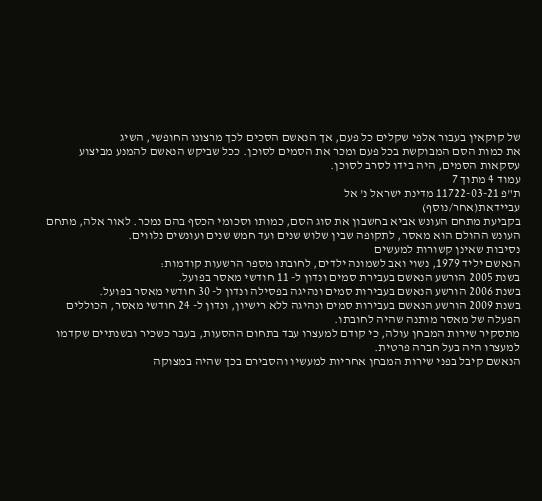של קוקאין בעבור אלפי שקלים כל פעם, אך הנאשם הסכים לכך מרצונו החופשי, השיג
את כמות הסם המבוקשת בכל פעם ומכר את הסמים לסוכן. ככל שביקש הנאשם להמנע מביצוע
עסקאות הסמים, היה בידו לסרב לסוכן.
עמוד 4 מתוך 7
ת"פ 11722-03-21 מדינת ישראל נ' אל
עביידאת(אחר/נוסף)
בקביעת מתחם העונש אביא בחשבון את סוג הסם, כמותו וסכומי הכסף בהם נמכר. לאור אלה, מתחם
העונש ההולם הוא מאסר, לתקופה שבין שלוש שנים ועד חמש שנים ועונשים נלווים.
נסיבות שאינן קשורות למעשים
הנאשם יליד 1979, נשוי ואב לשמונה ילדים, לחובתו מספר הרשעות קודמות:
בשנת 2005 הורשע הנאשם בעבירת סמים ונדון ל- 11 חודשי מאסר בפועל.
בשנת 2006 הורשע הנאשם בעבירות סמים ונהיגה בפסילה ונדון ל- 30 חודשי מאסר בפועל.
בשנת 2009 הורשע הנאשם בעבירות סמים ונהיגה ללא רישיון, ונדון ל- 24 חודשי מאסר, הכוללים
הפעלה של מאסר מותנה שהיה לחובתו.
מתסקיר שירות המבחן עולה, כי קודם למעצרו עבד בתחום ההסעות, בעבר כשכיר ובשנתיים שקדמו
למעצרו היה בעל חברה פרטית.
הנאשם קיבל בפני שירות המבחן אחריות למעשיו והסבירם בכך שהיה במצוקה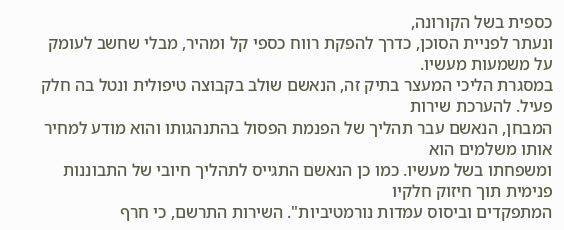כספית בשל הקורונה,
ונעתר לפניית הסוכן, כדרך להפקת רווח כספי קל ומהיר, מבלי שחשב לעומק על משמעות מעשיו.
במסגרת הליכי המעצר בתיק זה, הנאשם שולב בקבוצה טיפולית ונטל בה חלק פעיל. להערכת שירות
המבחן, הנאשם עבר תהליך של הפנמת הפסול בהתנהגותו והוא מודע למחיר אותו משלמים הוא
ומשפחתו בשל מעשיו. כמו כן הנאשם התגייס לתהליך חיובי של התבוננות פנימית תוך חיזוק חלקיו
המתפקדים וביסוס עמדות נורמטיביות". השירות התרשם, כי חרף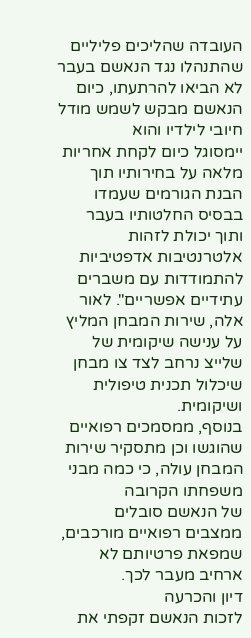העובדה שהליכים פליליים
שהתנהלו נגד הנאשם בעבר לא הביאו להרתעתו, כיום הנאשם מבקש לשמש מודל חיובי לילדיו והוא
יימסוגל כיום לקחת אחריות מלאה על בחירותיו תוך הבנת הגורמים שעמדו בבסיס החלטותיו בעבר
ותוך יכולת לזהות אלטרנטיבות אדפטיביות להתמודדות עם משברים עתידיים אפשריים". לאור
אלה, שירות המבחן המליץ על ענישה שיקומית של שלייצ נרחב לצד צו מבחן שיכלול תכנית טיפולית
ושיקומית.
בנוסף, ממסמכים רפואיים שהוגשו וכן מתסקיר שירות המבחן עולה, כי כמה מבני משפחתו הקרובה
של הנאשם סובלים ממצבים רפואיים מורכבים, שמפאת פרטיותם לא ארחיב מעבר לכך.
דיון והכרעה
לזכות הנאשם זקפתי את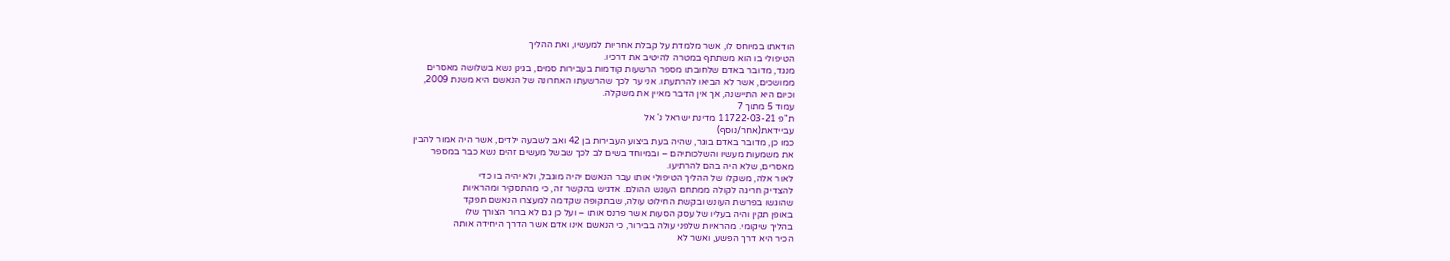הודאתו במיוחס לו, אשר מלמדת על קבלת אחריות למעשיו, ואת ההליך
הטיפולי בו הוא משתתף במטרה להיטיב את דרכיו.
מנגד, מדובר באדם שלחובתו מספר הרשעות קודמות בעבירות סמים, בגינן נשא בשלושה מאסרים
ממושכים, אשר לא הביאו להרתעתו. אני ער לכך שהרשעתו האחרונה של הנאשם היא משנת 2009,
וכיום היא התיישנה, אך אין הדבר מאיין את משקלה.
עמוד 5 מתוך 7
ת"פ 11722-03-21 מדינת ישראל נ' אל
עביידאת(אחר/נוסף)
כמו כן, מדובר באדם בוגר, שהיה בעת ביצוע העבירות בן 42 ואב לשבעה ילדים, אשר היה אמור להבין
את משמעות מעשיו והשלכותיהם – ובמיוחד בשים לב לכך שבשל מעשים זהים נשא כבר במספר
מאסרים, שלא היה בהם להרתיעו.
לאור אלה, משקלו של ההליך הטיפולי אותו עבר הנאשם יהיה מוגבל, ולא יהיה בו כדי
להצדיק חריגה לקולה ממתחם העונש ההולם. אדגיש בהקשר זה, כי מהתסקיר ומהראיות
שהוגשו בפרשת העונש ובקשת החילוט עולה, שבתקופה שקדמה למעצרו הנאשם תפקד
באופן תקין והיה בעליו של עסק הסעות אשר פרנס אותו – ועל כן גם לא ברור הצורך שלו
בהליך שיקומי. מהראיות שלפני עולה בבירור, כי הנאשם אינו אדם אשר הדרך היחידה אותה
הכיר היא דרך הפשע, ואשר לא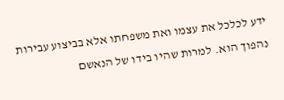ידע לכלכל את עצמו ואת משפחתו אלא בביצוע עבירות
נהפוך הוא. למרות שהיו בידו של הנאשם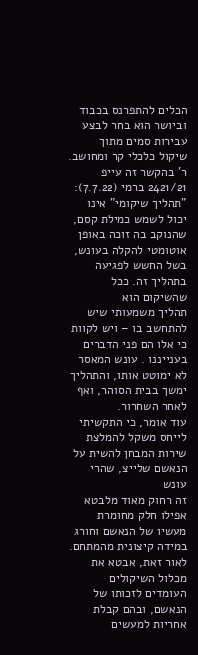הכלים להתפרנס בכבוד וביושר הוא בחר לבצע
עבירות סמים מתוך שיקול כלכלי קר ומחושב. ר' בהקשר זה עייפ 2421/21 ברמי (7.7.22):
"תהליך שיקומי" אינו יכול לשמש כמילת קסם, שהנוקב בה זוכה באופן
אוטומטי להקלה בעונש, בשל החשש לפגיעה בתהליך זה. ככל שהשיקום הוא
תהליך משמעותי שיש להתחשב בו – ויש לקוות כי אלו הם פני הדברים
בענייננו . עונש המאסר לא ימוטט אותו, והתהליך ימשך בבית הסוהר, ואף
לאחר השחרור.
עוד אומר, כי התקשיתי לייחס משקל להמלצת שירות המבחן להשית על הנאשם שלייצ, שהרי עונש
זה רחוק מאוד מלבטא אפילו חלק מחומרת מעשיו של הנאשם וחורג במידה קיצונית מהמתחם.
לאור זאת, אבטא את מכלול השיקולים העומדים לזכותו של הנאשם, ובהם קבלת אחריות למעשים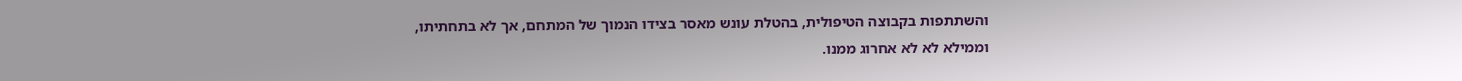והשתתפות בקבוצה הטיפולית, בהטלת עונש מאסר בצידו הנמוך של המתחם, אך לא בתחתיתו,
וממילא לא לא אחרוג ממנו.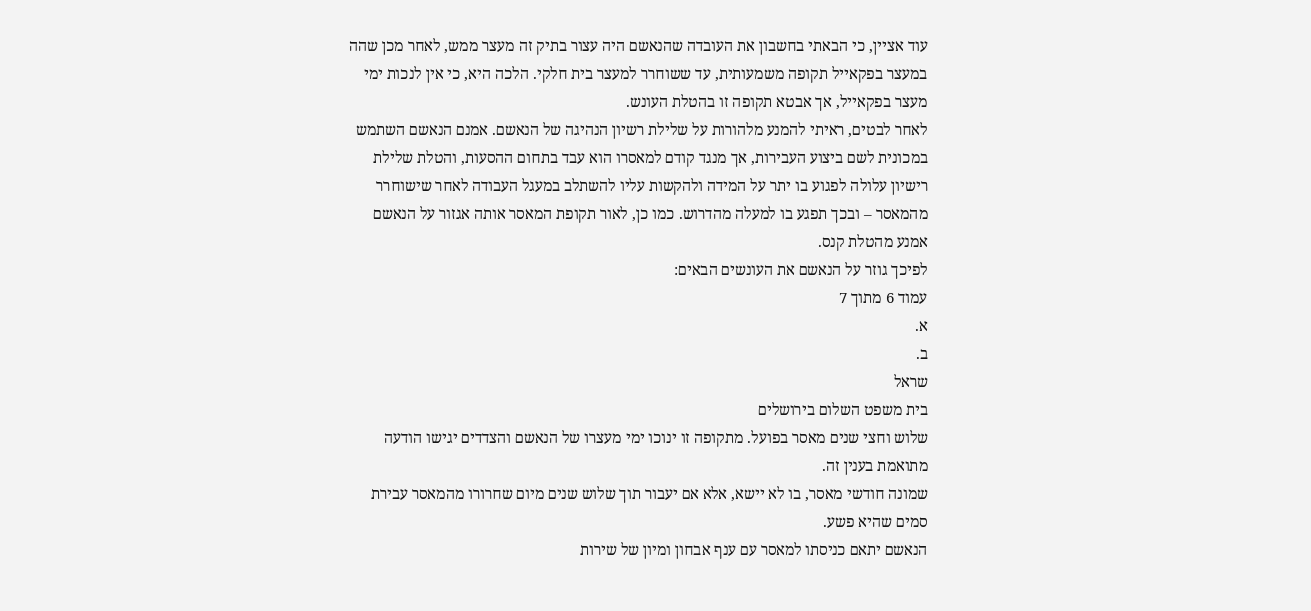עוד אציין, כי הבאתי בחשבון את העובדה שהנאשם היה עצור בתיק זה מעצר ממש, לאחר מכן שהה
במעצר בפקאייל תקופה משמעותית, עד ששוחרר למעצר בית חלקי. הלכה היא, כי אין לנכות ימי
מעצר בפקאייל, אך אבטא תקופה זו בהטלת העונש.
לאחר לבטים, ראיתי להמנע מלהורות על שלילת רשיון הנהיגה של הנאשם. אמנם הנאשם השתמש
במכונית לשם ביצוע העבירות, אך מנגד קודם למאסרו הוא עבד בתחום ההסעות, והטלת שלילת
רישיון עלולה לפגוע בו יתר על המידה ולהקשות עליו להשתלב במעגל העבודה לאחר שישוחרר
מהמאסר – ובכך תפגע בו למעלה מהדרוש. כמו כן, לאור תקופת המאסר אותה אגזור על הנאשם
אמנע מהטלת קנס.
לפיכך גוזר על הנאשם את העונשים הבאים:
עמוד 6 מתוך 7
א.
ב.
שראל
בית משפט השלום בירושלים
שלוש וחצי שנים מאסר בפועל. מתקופה זו ינוכו ימי מעצרו של הנאשם והצדדים יגישו הודעה
מתואמת בענין זה.
שמונה חודשי מאסר, בו לא יישא, אלא אם יעבור תוך שלוש שנים מיום שחרורו מהמאסר עבירת
סמים שהיא פשע.
הנאשם יתאם כניסתו למאסר עם ענף אבחון ומיון של שירות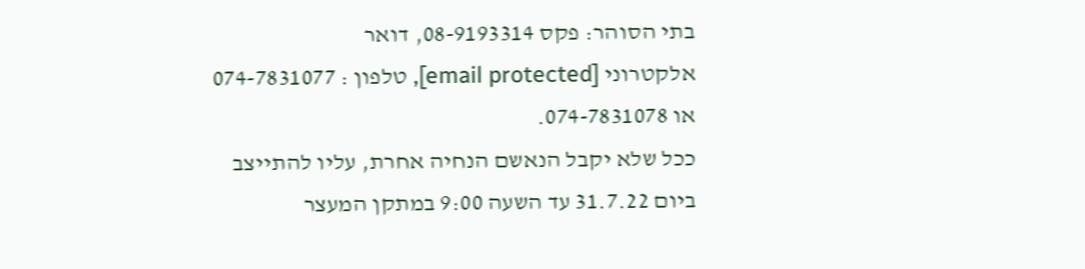בתי הסוהר: פקס 08-9193314, דואר
אלקטרוני [email protected], טלפון : 074-7831077 או 074-7831078.
ככל שלא יקבל הנאשם הנחיה אחרת, עליו להתייצב ביום 31.7.22 עד השעה 9:00 במתקן המעצר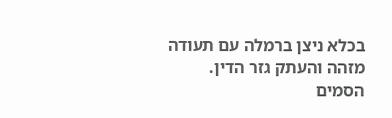בכלא ניצן ברמלה עם תעודה מזהה והעתק גזר הדין.
הסמים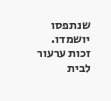שנתפסו יושמדו.
זכות ערעור לבית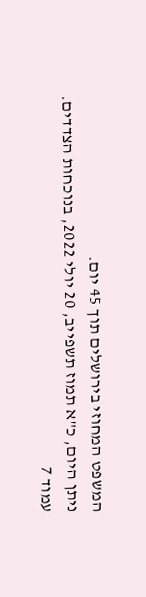המשפט המחוזי בירושלים תוך 45 יום.
ניתן היום, כ"א תמוז תשפייב, 20 יולי 2022, בנוכחות הצדדים.
עמוד 7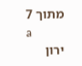מתוך 7
a
ירון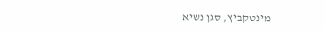מינטקביץ, סגן נשיא